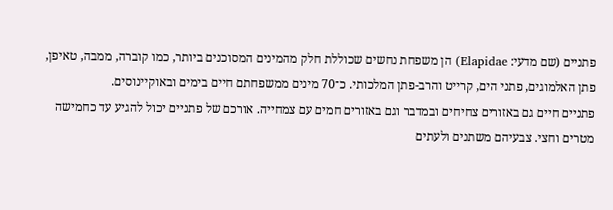פתניים (שם מדעי: Elapidae) הן משפחת נחשים שכוללת חלק מהמינים המסוכנים ביותר, כמו קוברה, ממבה, טאיפן, פתן האלמוגים, פתני הים, קרייט והרב-פתן המלכותי. כ־70 מינים ממשפחתם חיים בימים ובאוקיינוסים.
פתניים חיים גם באזורים צחיחים ובמדבר וגם באזורים חמים עם צמחייה. אורכם של פתניים יכול להגיע עד כחמישה מטרים וחצי. צבעיהם משתנים ולעתים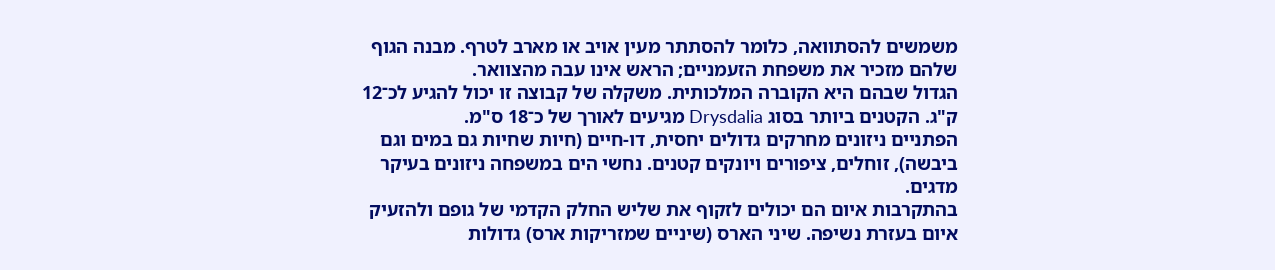משמשים להסתוואה, כלומר להסתתר מעין אויב או מארב לטרף. מבנה הגוף שלהם מזכיר את משפחת הזעמניים; הראש אינו עבה מהצוואר.
הגדול שבהם היא הקוברה המלכותית. משקלה של קבוצה זו יכול להגיע לכ־12 ק"ג. הקטנים ביותר בסוג Drysdalia מגיעים לאורך של כ־18 ס"מ.
הפתניים ניזונים מחרקים גדולים יחסית, דו-חיים (חיות שחיות גם במים וגם ביבשה), זוחלים, ציפורים ויונקים קטנים. נחשי הים במשפחה ניזונים בעיקר מדגים.
בהתקרבות איום הם יכולים לזקוף את שליש החלק הקדמי של גופם ולהזעיק איום בעזרת נשיפה. שיני הארס (שיניים שמזריקות ארס) גדולות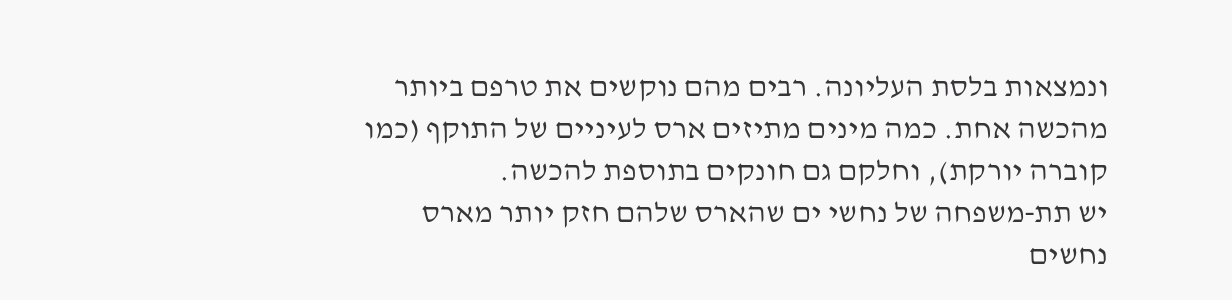ונמצאות בלסת העליונה. רבים מהם נוקשים את טרפם ביותר מהכשה אחת. כמה מינים מתיזים ארס לעיניים של התוקף (כמו קוברה יורקת), וחלקם גם חונקים בתוספת להכשה.
יש תת‑משפחה של נחשי ים שהארס שלהם חזק יותר מארס נחשים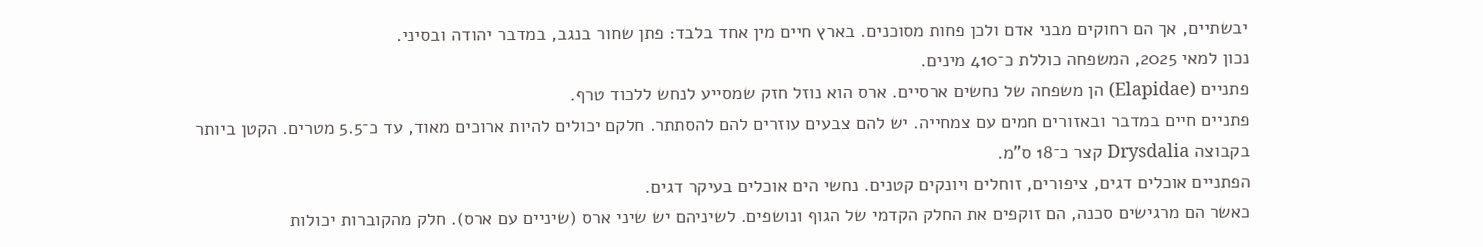יבשתיים, אך הם רחוקים מבני אדם ולכן פחות מסוכנים. בארץ חיים מין אחד בלבד: פתן שחור בנגב, במדבר יהודה ובסיני.
נכון למאי 2025, המשפחה כוללת כ־410 מינים.
פתניים (Elapidae) הן משפחה של נחשים ארסיים. ארס הוא נוזל חזק שמסייע לנחש ללכוד טרף.
פתניים חיים במדבר ובאזורים חמים עם צמחייה. יש להם צבעים עוזרים להם להסתתר. חלקם יכולים להיות ארוכים מאוד, עד כ־5.5 מטרים. הקטן ביותר בקבוצה Drysdalia קצר כ־18 ס"מ.
הפתניים אוכלים דגים, ציפורים, זוחלים ויונקים קטנים. נחשי הים אוכלים בעיקר דגים.
כאשר הם מרגישים סכנה, הם זוקפים את החלק הקדמי של הגוף ונושפים. לשיניהם יש שיני ארס (שיניים עם ארס). חלק מהקוברות יכולות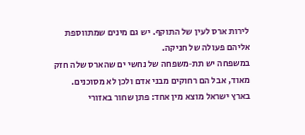לירות ארס לעין של התוקף. יש גם מינים שמתווספת אליהם פעולה של חניקה.
במשפחה יש תת‑משפחה של נחשי ים שהארס שלה חזק מאוד, אבל הם רחוקים מבני אדם ולכן לא מסוכנים.
בארץ ישראל מוצא מין אחד: פתן שחור באזורי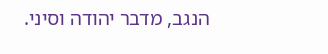הנגב, מדבר יהודה וסיני.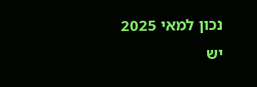נכון למאי 2025 יש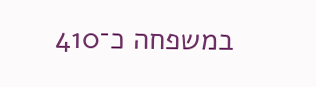במשפחה כ־410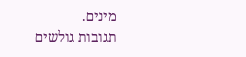מינים.
תגובות גולשים